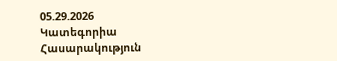05.29.2026
Կատեգորիա
Հասարակություն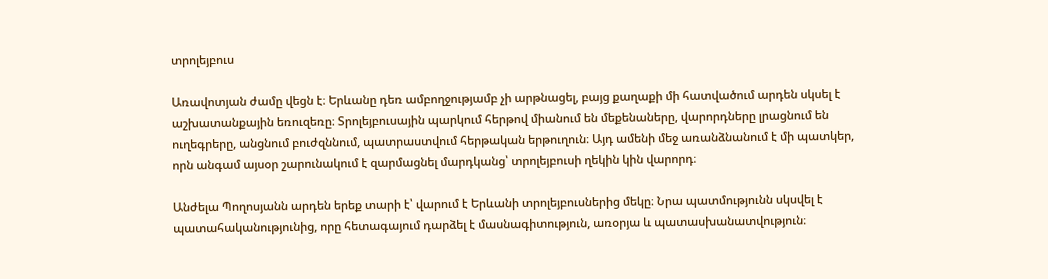տրոլեյբուս

Առավոտյան ժամը վեցն է։ Երևանը դեռ ամբողջությամբ չի արթնացել, բայց քաղաքի մի հատվածում արդեն սկսել է աշխատանքային եռուզեռը։ Տրոլեյբուսային պարկում հերթով միանում են մեքենաները, վարորդները լրացնում են ուղեգրերը, անցնում բուժզննում, պատրաստվում հերթական երթուղուն։ Այդ ամենի մեջ առանձնանում է մի պատկեր, որն անգամ այսօր շարունակում է զարմացնել մարդկանց՝ տրոլեյբուսի ղեկին կին վարորդ։

Անժելա Պողոսյանն արդեն երեք տարի է՝ վարում է Երևանի տրոլեյբուսներից մեկը։ Նրա պատմությունն սկսվել է պատահականությունից, որը հետագայում դարձել է մասնագիտություն, առօրյա և պատասխանատվություն։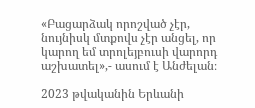«Բացարձակ որոշված չէր, նույնիսկ մտքովս չէր անցել, որ կարող եմ տրոլեյբուսի վարորդ աշխատել»,- ասում է Անժելան։

2023 թվականին Երևանի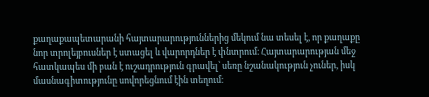քաղաքապետարանի հայտարարություններից մեկում նա տեսել է, որ քաղաքը նոր տրոլեյբուսներ է ստացել և վարորդներ է փնտրում։ Հայտարարության մեջ հատկապես մի բան է ուշադրություն գրավել՝ սեռը նշանակություն չուներ, իսկ մասնագիտությունը սովորեցնում էին տեղում։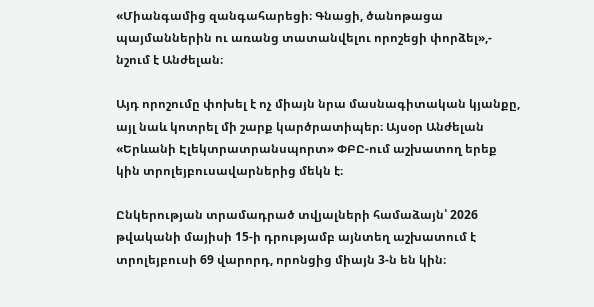«Միանգամից զանգահարեցի։ Գնացի, ծանոթացա պայմաններին ու առանց տատանվելու որոշեցի փորձել»,- նշում է Անժելան։

Այդ որոշումը փոխել է ոչ միայն նրա մասնագիտական կյանքը, այլ նաև կոտրել մի շարք կարծրատիպեր։ Այսօր Անժելան «Երևանի Էլեկտրատրանսպորտ» ՓԲԸ-ում աշխատող երեք կին տրոլեյբուսավարներից մեկն է։

Ընկերության տրամադրած տվյալների համաձայն՝ 2026 թվականի մայիսի 15-ի դրությամբ այնտեղ աշխատում է տրոլեյբուսի 69 վարորդ, որոնցից միայն 3-ն են կին։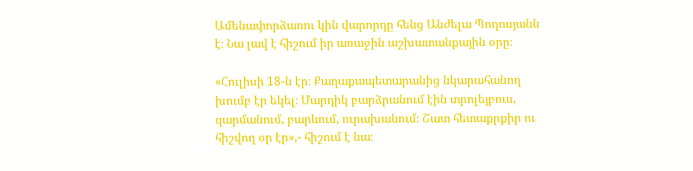Ամենափորձառու կին վարորդը հենց Անժելա Պողոսյանն է։ Նա լավ է հիշում իր առաջին աշխատանքային օրը։

«Հուլիսի 18-ն էր։ Քաղաքապետարանից նկարահանող խումբ էր եկել։ Մարդիկ բարձրանում էին տրոլեյբուս, զարմանում, բարևում, ուրախանում։ Շատ հետաքրքիր ու հիշվող օր էր»,- հիշում է նա։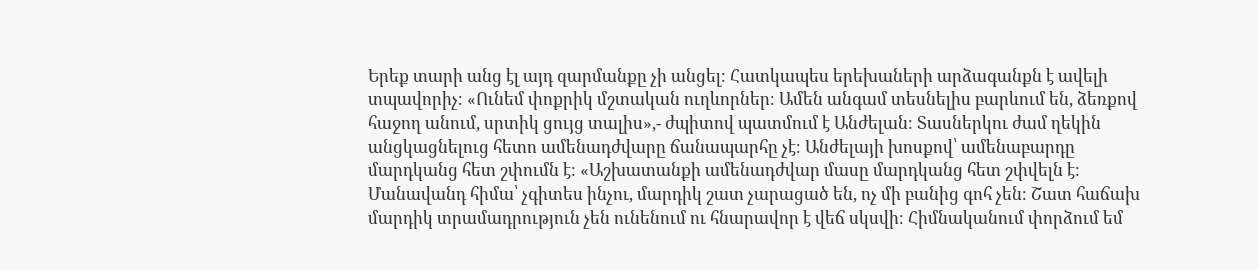Երեք տարի անց էլ այդ զարմանքը չի անցել։ Հատկապես երեխաների արձագանքն է ավելի տպավորիչ։ «Ունեմ փոքրիկ մշտական ուղևորներ։ Ամեն անգամ տեսնելիս բարևում են, ձեռքով հաջող անում, սրտիկ ցույց տալիս»,- ժպիտով պատմում է Անժելան։ Տասներկու ժամ ղեկին անցկացնելուց հետո ամենադժվարը ճանապարհը չէ։ Անժելայի խոսքով՝ ամենաբարդը մարդկանց հետ շփումն է։ «Աշխատանքի ամենադժվար մասը մարդկանց հետ շփվելն է։ Մանավանդ հիմա՝ չգիտես ինչու, մարդիկ շատ չարացած են, ոչ մի բանից գոհ չեն։ Շատ հաճախ մարդիկ տրամադրություն չեն ունենում ու հնարավոր է վեճ սկսվի։ Հիմնականում փորձում եմ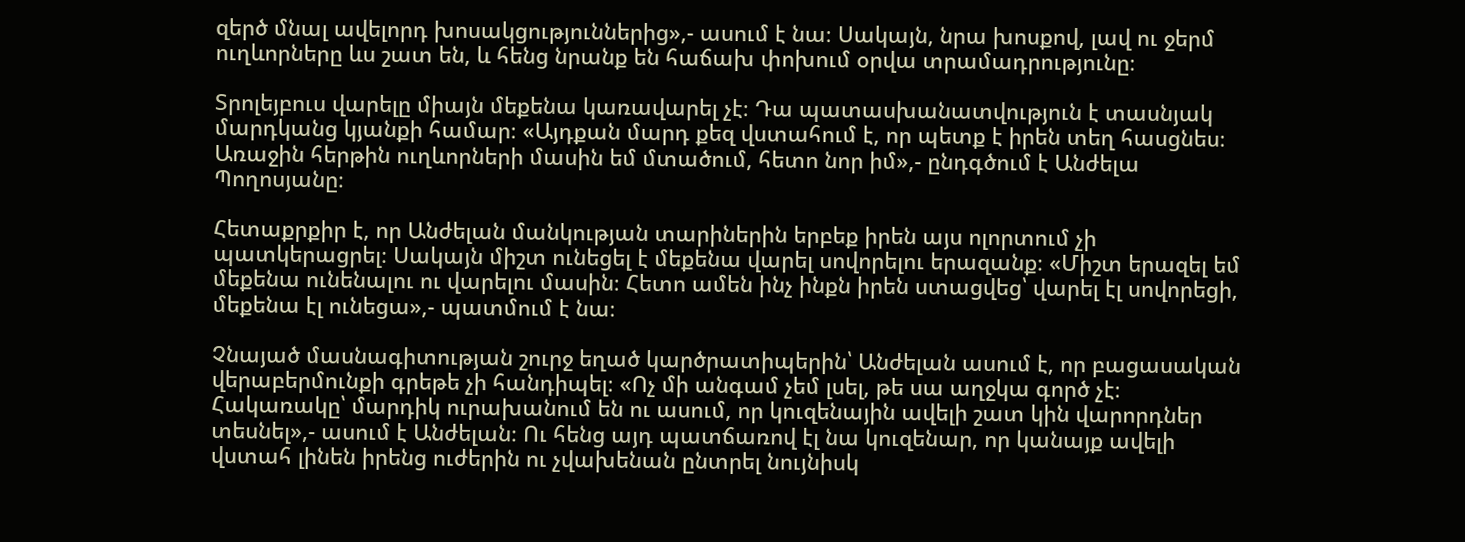զերծ մնալ ավելորդ խոսակցություններից»,- ասում է նա։ Սակայն, նրա խոսքով, լավ ու ջերմ ուղևորները ևս շատ են, և հենց նրանք են հաճախ փոխում օրվա տրամադրությունը։

Տրոլեյբուս վարելը միայն մեքենա կառավարել չէ։ Դա պատասխանատվություն է տասնյակ մարդկանց կյանքի համար։ «Այդքան մարդ քեզ վստահում է, որ պետք է իրեն տեղ հասցնես։ Առաջին հերթին ուղևորների մասին եմ մտածում, հետո նոր իմ»,- ընդգծում է Անժելա Պողոսյանը։

Հետաքրքիր է, որ Անժելան մանկության տարիներին երբեք իրեն այս ոլորտում չի պատկերացրել։ Սակայն միշտ ունեցել է մեքենա վարել սովորելու երազանք։ «Միշտ երազել եմ մեքենա ունենալու ու վարելու մասին։ Հետո ամեն ինչ ինքն իրեն ստացվեց՝ վարել էլ սովորեցի, մեքենա էլ ունեցա»,- պատմում է նա։

Չնայած մասնագիտության շուրջ եղած կարծրատիպերին՝ Անժելան ասում է, որ բացասական վերաբերմունքի գրեթե չի հանդիպել։ «Ոչ մի անգամ չեմ լսել, թե սա աղջկա գործ չէ։ Հակառակը՝ մարդիկ ուրախանում են ու ասում, որ կուզենային ավելի շատ կին վարորդներ տեսնել»,- ասում է Անժելան։ Ու հենց այդ պատճառով էլ նա կուզենար, որ կանայք ավելի վստահ լինեն իրենց ուժերին ու չվախենան ընտրել նույնիսկ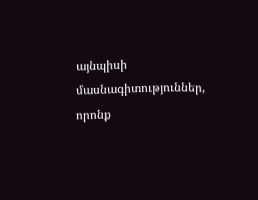այնպիսի մասնագիտություններ, որոնք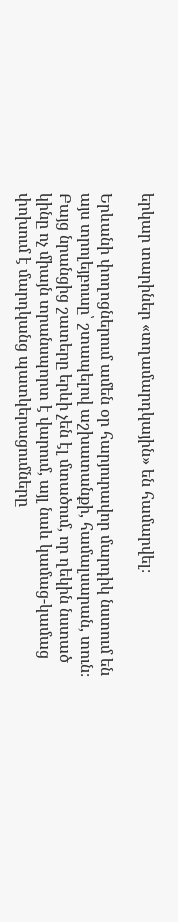երկար տարիներ «տղամարդկային» են համարվել։

Երևանի փողոցներում ամեն օր հարյուրավոր մարդիկ նստում են այս տրոլեյբուսը՝ շտապելով աշխատանքի, համալսարան, տուն։ Բայց նրանցից շատերը երևի չեն էլ մտածում, որ ղեկին նստած կինը ոչ միայն տրանսպորտ է վարում, այլ նաև կամաց-կամաց փոխում է մարդկանց պատկերացումները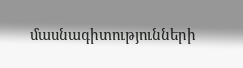մասնագիտությունների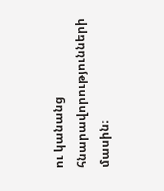ու կանանց հնարավորությունների մասին։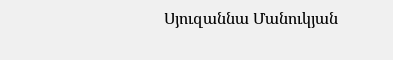Սյուզաննա Մանուկյան